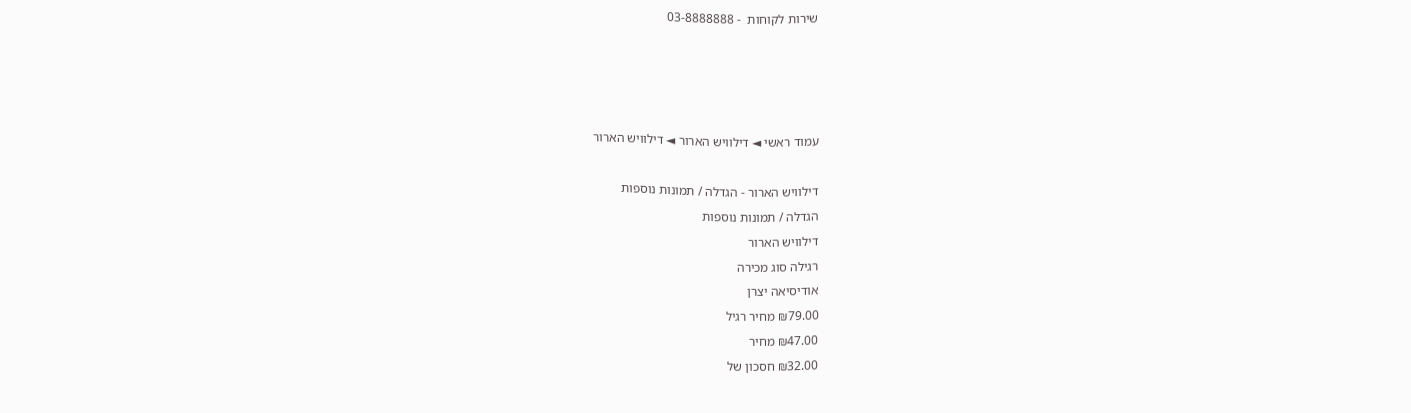שירות לקוחות  - 03-8888888




עמוד ראשי ◄ דילוויש הארור ◄ דילוויש הארור

דילוויש הארור - הגדלה / תמונות נוספות
הגדלה / תמונות נוספות
דילוויש הארור
רגילה סוג מכירה
אודיסיאה יצרן
₪79.00 מחיר רגיל
₪47.00 מחיר
₪32.00 חסכון של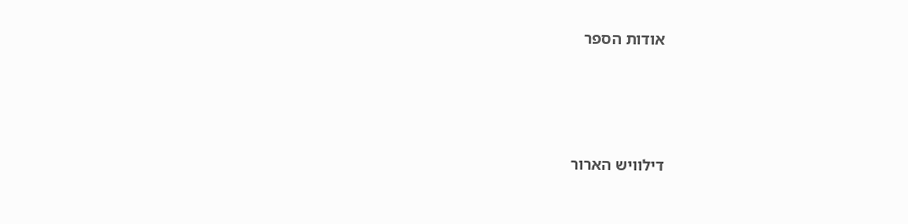אודות הספר





דילוויש הארור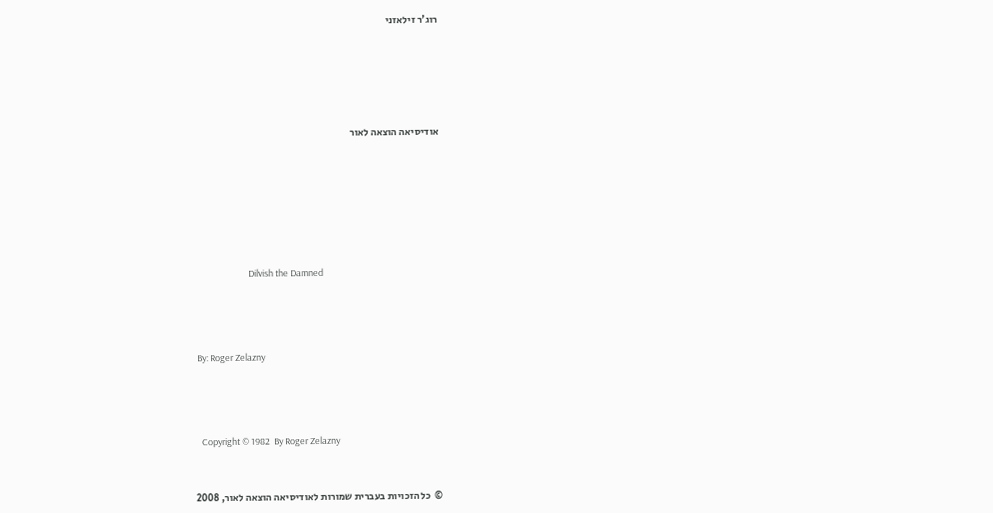רוג'ר זילאזני







אודיסיאה הוצאה לאור









                           Dilvish the Damned





 By: Roger Zelazny





   Copyright © 1982  By Roger Zelazny



©  כל הזכויות בעברית שמורות לאודיסיאה הוצאה לאור, 2008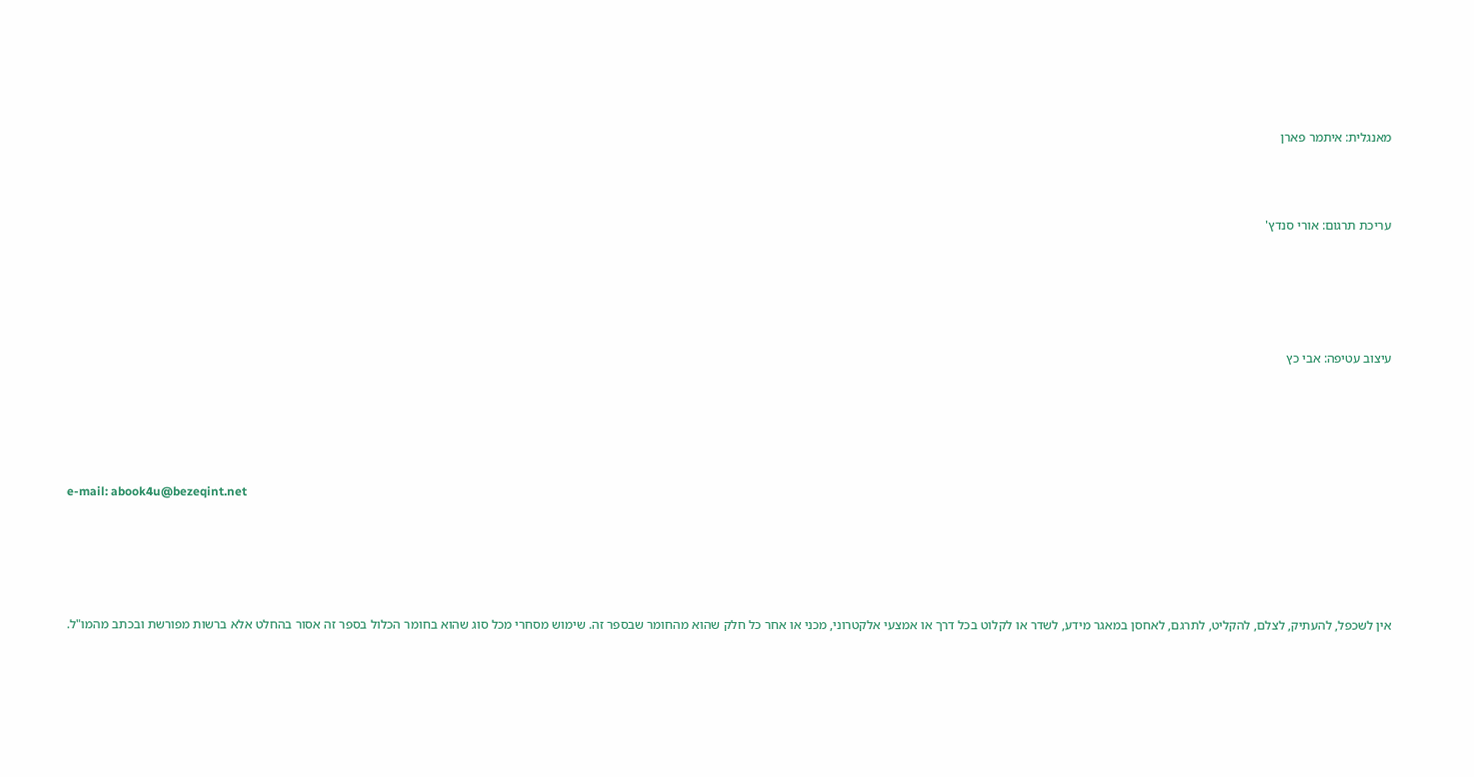מאנגלית: איתמר פארן



עריכת תרגום: אורי סנדץ'





עיצוב עטיפה: אבי כץ





e-mail: abook4u@bezeqint.net





אין לשכפל, להעתיק, לצלם, להקליט, לתרגם, לאחסן במאגר מידע, לשדר או לקלוט בכל דרך או אמצעי אלקטרוני, מכני או אחר כל חלק שהוא מהחומר שבספר זה. שימוש מסחרי מכל סוג שהוא בחומר הכלול בספר זה אסור בהחלט אלא ברשות מפורשת ובכתב מהמו"ל.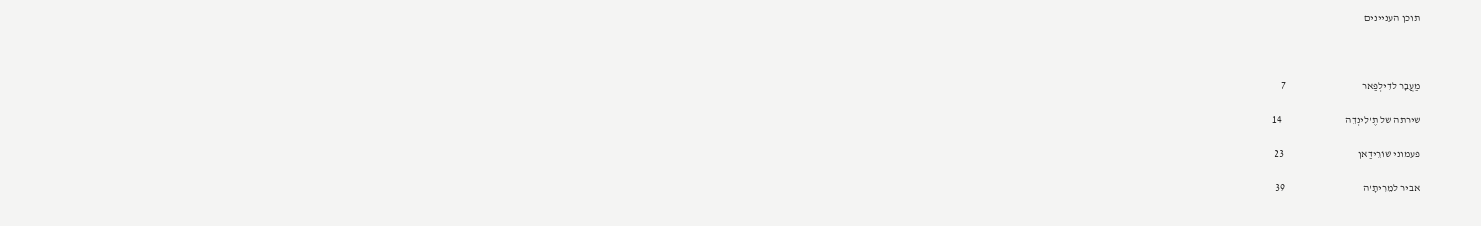תוכן העניינים



מַעֲבָר לדִילְפַאר                                     7

שירתה של תֶ'לִינְדֵה                               14

פעמוני שׁוֹרֵידַאן                                    23

אביר למֵרִיתָ'ה                                      39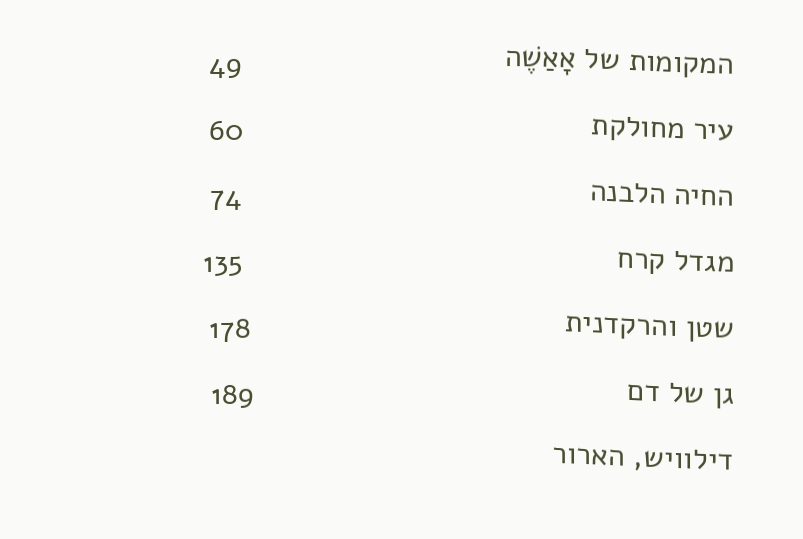המקומות של אָאַשֶׁה                               49

עיר מחולקת                                         60

החיה הלבנה                                         74

מגדל קרח                                            135

שטן והרקדנית                                     178

גן של דם                                            189

דילוויש, הארור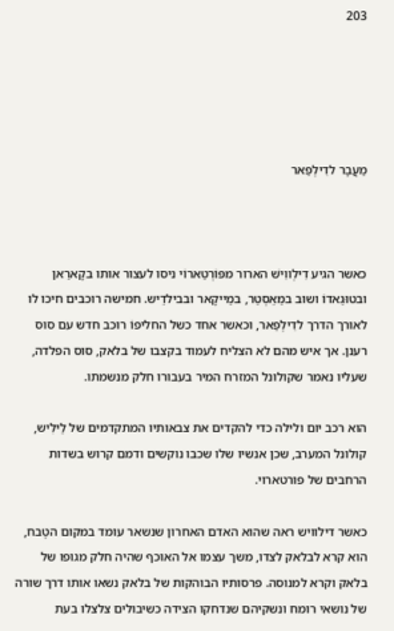203





מַעֲבָר לדִילְפַאר



כאשר הגיע דִילְווִישׁ הארור מפּוֹרְטַארוֹי ניסו לעצור אותו בקָארַאן ובטוּגַאדוֹ ושוב במַאֵסְטַר, במַייקָאר ובבילדֵיש. חמישה רוכבים חיכו לו לאורך הדרך לדִילְפַאר, וכאשר אחד כשל החליפוֹ רוכב חדש עם סוס רענן. אך איש מהם לא הצליח לעמוד בקצבו של בלאק, סוס הפלדה, שעליו נאמר שקולונל המזרח המיר בעבורו חלק מנשמתו.

הוא רכב יום ולילה כדי להקדים את צבאותיו המתקדמים של לַילִיש, קולונל המערב, שכן אנשיו שלו שכבו נוקשים ודמם קרוש בשדות הרחבים של פורטארוי.

כאשר דילוויש ראה שהוא האדם האחרון שנשאר עומד במקום הטֶבח, הוא קרא לבלאק לצדו, משך עצמו אל האוכף שהיה חלק מגופו של בלאק וקרא למנוסה. פרסותיו הבוהקות של בלאק נשאו אותו דרך שורה של נושאי רומח ונשקיהם שנדחקו הצידה כשיבולים צלצלו בעת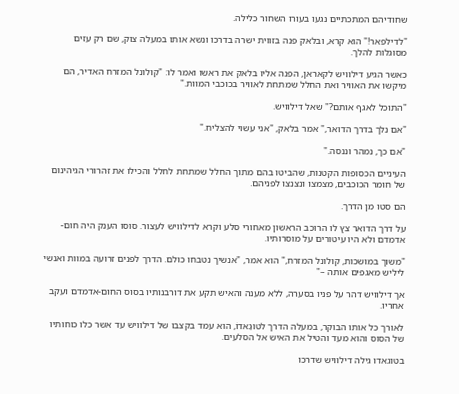שחודיהם המתכתיים נגעו בעורו השחור כלילה.

"לדילפאר!" הוא קרא, ובלאק פנה בזווית ישרה בדרכו ונשא אותו במעלה צוק, שם רק עזים מסוגלות להלך.

כאשר הגיע דילוויש לקאראן, הפנה אליו בלאק את ראשו ואמר לו: "קולונל המזרח האדיר, הם מיקשו את האוויר ואת החלל שמתחת לאוויר בכוכבי המוות."

"התוכל לאגף אותם?" שאל דילוויש.

"אם נלך בדרך הדואר," אמר בלאק, "אני עשוי להצליח."

"אם כך, נמהר וננסה."

העיניים הכסופות הקטנות, שהביטו בהם מתוך החלל שמתחת לחלל והכילו את זהרורי הגיהינום של חומר הכוכבים, מצמצו ונצנצו לפניהם.

הם סטו מן הדרך.

על דרך הדואר צץ לו הרוכב הראשון מאחורי סלע וקרא לדילוויש לעצור. סוסו הענק היה חום-אדמדם ולא היו עיטורים על מוסרותיו.

"משוך במושכות, קולונל המזרח," הוא אמר, "אנשיך נטבחו כולם. הדרך לפנים זרועה במוות ואנשי ליליש מאגפים אותה –"

אך דילוויש דהר על פניו בסערה, ללא מענה והאיש תקע את דורבנותיו בסוס החום-אדמדם ועקב אחריו.

לאורך כל אותו הבוקר, במעלה הדרך לטוּגַאדוֹ, הוא עמד בקצבו של דילוויש עד אשר כלו כוחותיו של הסוס והוא מעד והטיל את האיש אל הסלעים.

בטוגאדו גילה דילוויש שדרכו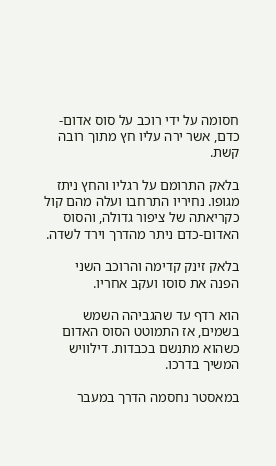חסומה על ידי רוכב על סוס אדום-כדם, אשר ירה עליו חץ מתוך רובה קשת.

בלאק התרומם על רגליו והחץ ניתז מגופו. נחיריו התרחבו ועלה מהם קול כקריאתה של ציפור גדולה, והסוס האדום-כדם ניתר מהדרך וירד לשדה.

בלאק זינק קדימה והרוכב השני הפנה את סוסו ועקב אחריו.

הוא רדף עד שהגביהה השמש בשמים, אז התמוטט הסוס האדום כשהוא מתנשם בכבדות. דילוויש המשיך בדרכו.

במאסטר נחסמה הדרך במעבר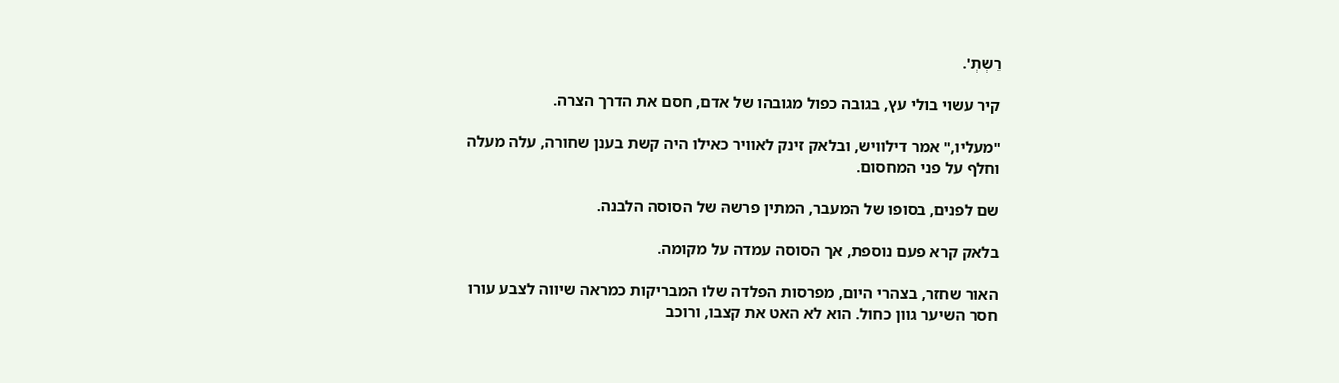רֵשְתְ'.

קיר עשוי בולי עץ, בגובה כפול מגובהו של אדם, חסם את הדרך הצרה.

"מעליו," אמר דילוויש, ובלאק זינק לאוויר כאילו היה קשת בענן שחורה, עלה מעלה וחלף על פני המחסום.

שם לפנים, בסופו של המעבר, המתין פרשהּ של הסוסה הלבנה.

בלאק קרא פעם נוספת, אך הסוסה עמדה על מקומה.

האור שחזר, בצהרי היום, מפרסות הפלדה שלו המבריקות כמראה שיווה לצבע עורו חסר השיער גוון כחול. הוא לא האט את קצבו, ורוכב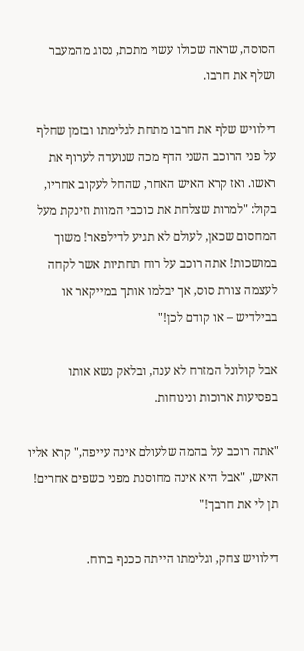הסוסה, שראה שכולו עשוי מתכת, נסוג מהמעבר ושלף את חרבו.

דילוויש שלף את חרבו מתחת לגלימתו ובזמן שחלף על פני הרוכב השני הדף מכה שנועדה לערוף את ראשו. ואז קרא האיש האחר, שהחל לעקוב אחריו, בקול: "למרות שצלחת את כוכבי המוות וזינקת מעל המחסום שכאן, לעולם לא תגיע לדילפאר! משוך במושכות! אתה רוכב על רוח תחתיות אשר לקחה לעצמה צורת סוס, אך יבלמו אותך במייקאר או בבילדיש – או קודם לכן!"

אבל קולונל המזרח לא ענה, ובלאק נשא אותו בפסיעות ארוכות ונינוחות.

"אתה רוכב על בהמה שלעולם אינה עייפה," קרא אליו האיש, "אבל היא אינה מחוסנת מפני כשפים אחרים! תן לי את חרבך!"

דילוויש צחק, וגלימתו הייתה ככנף ברוח.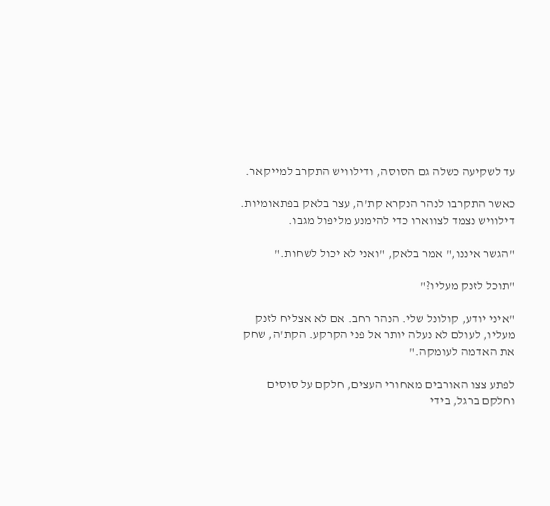עד לשקיעה כשלה גם הסוסה, ודילוויש התקרב למייקאר.

כאשר התקרבו לנהר הנקרא קת'ה, עצר בלאק בפתאומיות. דילוויש נצמד לצווארו כדי להימנע מליפול מגבו.

"הגשר איננו," אמר בלאק, "ואני לא יכול לשחות."

"תוכל לזנק מעליו?"

"איני יודע, קולונל שלי. הנהר רחב. אם לא אצליח לזנק מעליו, לעולם לא נעלה יותר אל פני הקרקע. הקת'ה, שחק את האדמה לעומקה."

לפתע צצו האורבים מאחורי העצים, חלקם על סוסים וחלקם ברגל, בידי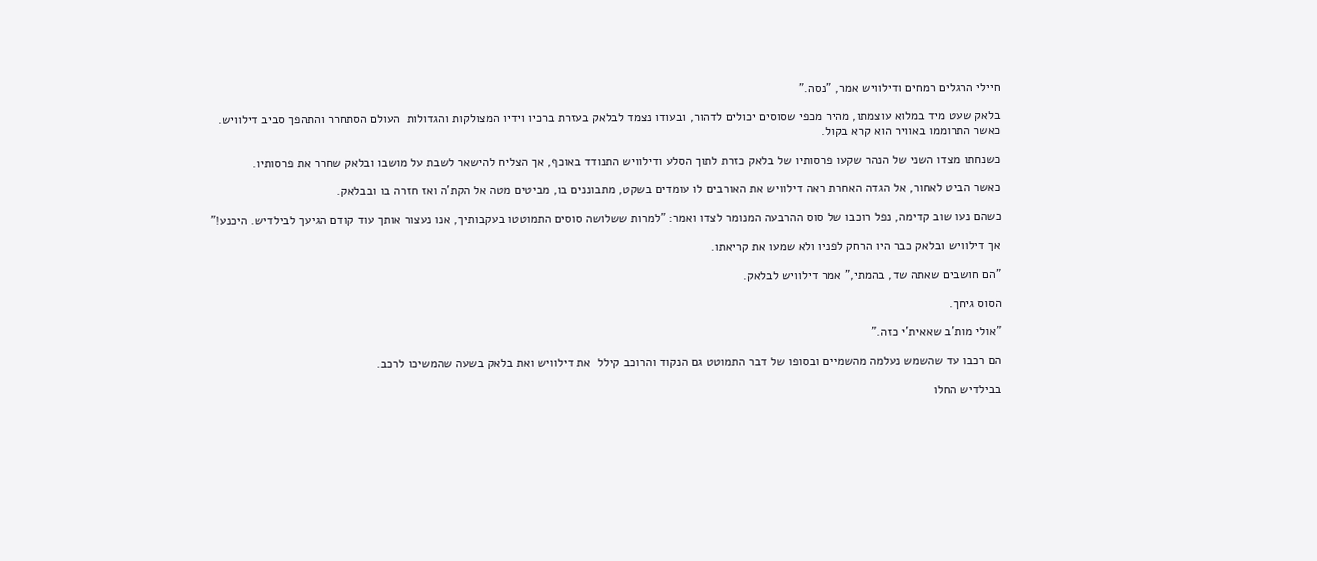חיילי הרגלים רמחים ודילוויש אמר, "נסה."

בלאק שעט מיד במלוא עוצמתו, מהיר מכפי שסוסים יכולים לדהור, ובעודו נצמד לבלאק בעזרת ברכיו וידיו המצולקות והגדולות  העולם הסתחרר והתהפך סביב דילוויש. כאשר התרוממו באוויר הוא קרא בקול.

כשנחתו מצדו השני של הנהר שקעו פרסותיו של בלאק כזרת לתוך הסלע ודילוויש התנודד באוכף, אך הצליח להישאר לשבת על מושבו ובלאק שחרר את פרסותיו.

כאשר הביט לאחור, אל הגדה האחרת ראה דילוויש את האורבים לו עומדים בשקט, מתבוננים בו, מביטים מטה אל הקת'ה ואז חזרה בו ובבלאק.

כשהם נעו שוב קדימה, נפל רוכבו של סוס ההרבעה המנומר לצדו ואמר: "למרות ששלושה סוסים התמוטטו בעקבותיך, אנו נעצור אותך עוד קודם הגיעך לבילדיש. היכנע!"

אך דילוויש ובלאק כבר היו הרחק לפניו ולא שמעו את קריאתו.

"הם חושבים שאתה שד, בהמתי," אמר דילוויש לבלאק.

הסוס גיחך.

"אולי מות'ב שאאית'י כזה."

הם רכבו עד שהשמש נעלמה מהשמיים ובסופו של דבר התמוטט גם הנקוד והרוכב קילל  את דילוויש ואת בלאק בשעה שהמשיכו לרכב.

בבילדיש החלו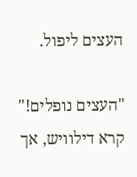העצים ליפול.

"העצים נופלים!" קרא דילוויש, אך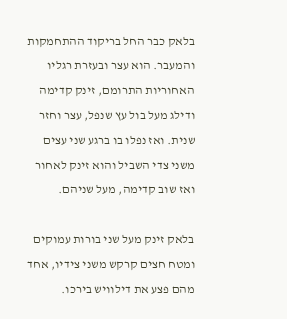בלאק כבר החל בריקוד ההתחמקות והמעבר. הוא עצר ובעזרת רגליו האחוריות התרומם, זינק קדימה ודילג מעל בול עץ שנפל, עצר וחזר שנית. ואז נפלו בו ברגע שני עצים משני צדי השביל והוא זינק לאחור ואז שוב קדימה, מעל שניהם.

בלאק זינק מעל שני בורות עמוקים ומטח חצים קרקש משני צידיו, אחד מהם פצע את דילוויש בירכו.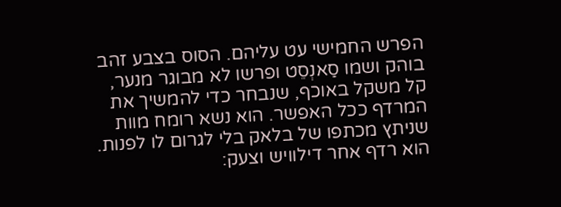הפרש החמישי עט עליהם. הסוס בצבע זהב בוהק ושמו סַאנְסֵט ופרשו לא מבוגר מנער, קל משקל באוכף, שנבחר כדי להמשיך את המרדף ככל האפשר. הוא נשא רומח מוות שניתץ מכתפו של בלאק בלי לגרום לו לפנות. הוא רדף אחר דילוויש וצעק: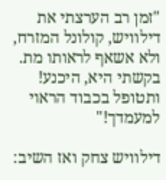"זמן רב הערצתי את דילוויש, קולונל המזרח, ולא אשאף לראותו מת. בקשתי היא, היכנע! ותטופל בכבוד הראוי למעמדך!"

דילוויש צחק ואז השיב: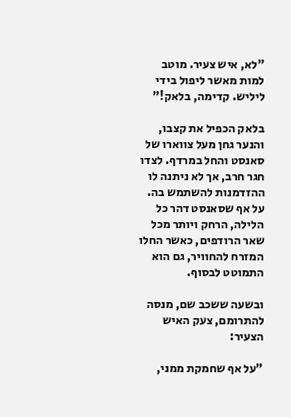"לא, איש צעיר. מוטב למות מאשר ליפול בידי ליליש. קדימה, בלאק!"

בלאק הכפיל את קצבו, והנער גחן מעל צווארו של סאנסט והחל במרדף. לצדו חגר חרב, אך לא ניתנה לו ההזדמנות להשתמש בה. על אף שסאנסט דהר כל הלילה, הרחק ויותר מכל שאר הרודפים, כאשר החלו המזרח להחוויר, גם הוא התמוטט לבסוף.

ובשעה ששכב שם, מנסה להתרומם, צעק האיש הצעיר:

"על אף שחמקת ממני,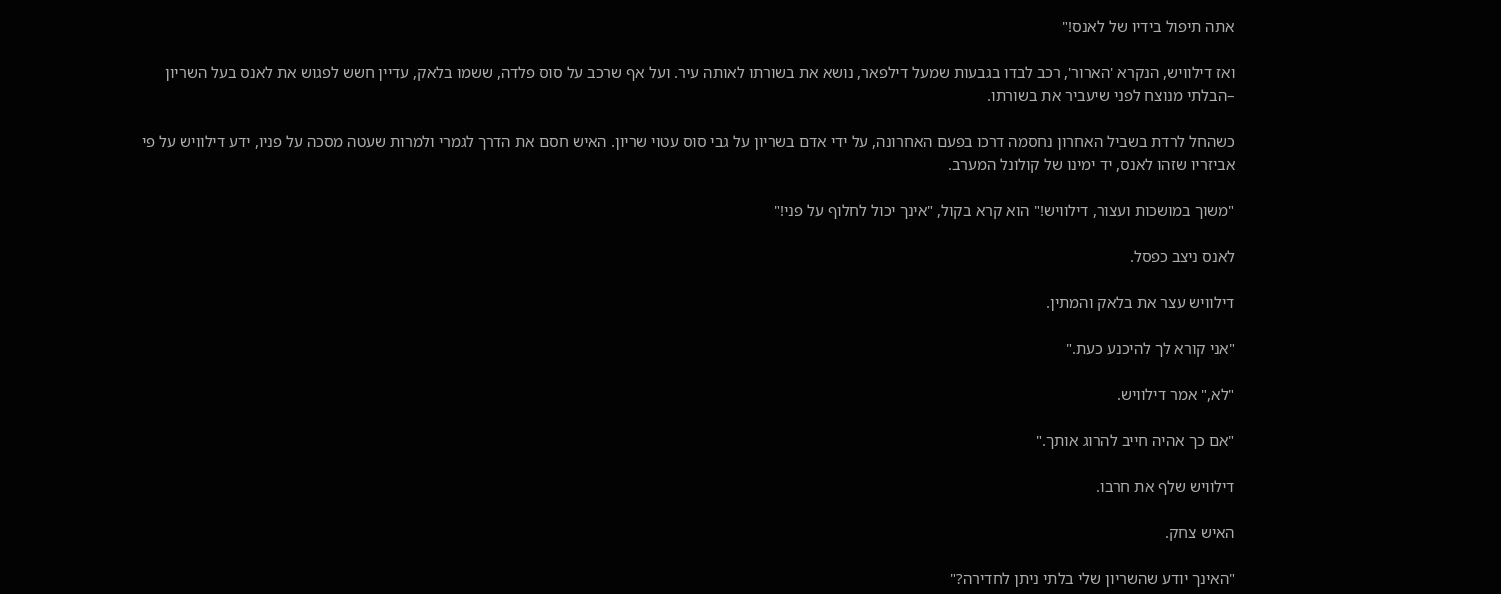אתה תיפול בידיו של לאנס!"

ואז דילוויש, הנקרא 'הארור', רכב לבדו בגבעות שמעל דילפאר, נושא את בשורתו לאותה עיר. ועל אף שרכב על סוס פלדה, ששמו בלאק, עדיין חשש לפגוש את לאנס בעל השריון –הבלתי מנוצח לפני שיעביר את בשורתו.

כשהחל לרדת בשביל האחרון נחסמה דרכו בפעם האחרונה, על ידי אדם בשריון על גבי סוס עטוי שריון. האיש חסם את הדרך לגמרי ולמרות שעטה מסכה על פניו, ידע דילוויש על פי אביזריו שזהו לאנס, יד ימינו של קולונל המערב.

"משוך במושכות ועצור, דילוויש!" הוא קרא בקול, "אינך יכול לחלוף על פני!"

לאנס ניצב כפסל.

דילוויש עצר את בלאק והמתין.

"אני קורא לך להיכנע כעת."

"לא," אמר דילוויש.

"אם כך אהיה חייב להרוג אותך."

דילוויש שלף את חרבו.

האיש צחק.

"האינך יודע שהשריון שלי בלתי ניתן לחדירה?"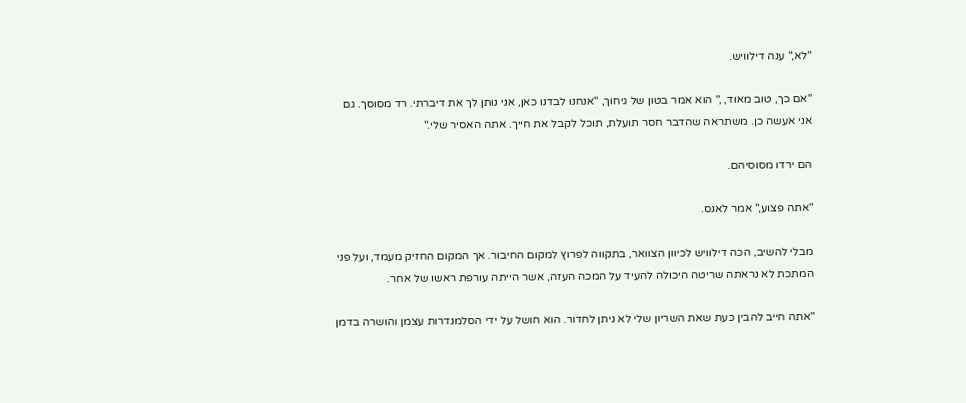"לא," ענה דילוויש.

"אם כך, טוב מאוד, ," הוא אמר בטון של גיחוך, "אנחנו לבדנו כאן, אני נותן לך את דיברתי. רד מסוסך. גם אני אעשה כן. משתראה שהדבר חסר תועלת, תוכל לקבל את חייך. אתה האסיר שלי."

הם ירדו מסוסיהם.

"אתה פצוע," אמר לאנס.

מבלי להשיב, הכה דילוויש לכיוון הצוואר, בתקווה לפרוץ למקום החיבור. אך המקום החזיק מעמד, ועל פני המתכת לא נראתה שריטה היכולה להעיד על המכה העזה, אשר הייתה עורפת ראשו של אחר.

"אתה חייב להבין כעת שאת השריון שלי לא ניתן לחדור. הוא חושל על ידי הסלמנדרות עצמן והושרה בדמן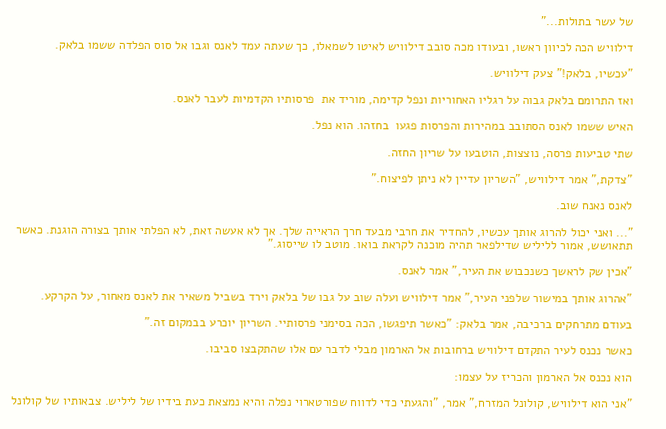של עשר בתולות..."

דילוויש הכה לכיוון ראשו, ובעודו מכה סובב דילוויש לאיטו לשמאלו, כך שעתה עמד לאנס וגבו אל סוס הפלדה ששמו בלאק.

"עכשיו, בלאק!" צעק דילוויש.

ואז התרומם בלאק גבוה על רגליו האחוריות ונפל קדימה, מוריד את  פרסותיו הקדמיות לעבר לאנס.

האיש ששמו לאנס הסתובב במהירות והפרסות פגעו  בחזהו. הוא נפל.

שתי טביעות פרסה, נוצצות, הוטבעו על שריון החזה.

"צדקת," אמר דילוויש, "השריון עדיין לא ניתן לפיצוח."

לאנס נאנח שוב.

"... ואני יכול להרוג אותך עכשיו, להחדיר את חרבי מבעד חרך הראייה שלך. אך לא אעשה זאת, לא הפלתי אותך בצורה הוגנת. כאשר תתאושש, אמור לליליש שדילפאר תהיה מוכנה לקראת בואו. מוטב לו שייסוג."

"אכין שק לראשך כשנכבוש את העיר," אמר לאנס.

"אהרוג אותך במישור שלפני העיר," אמר דילוויש ועלה שוב על גבו של בלאק וירד בשביל משאיר את לאנס מאחור, על הקרקע.

בעודם מתרחקים ברכיבה, אמר בלאק: "כאשר תיפגשו, הכה בסימני פרסותיי. השריון יוכרע בבמקום זה."

כאשר נכנס לעיר התקדם דילוויש ברחובות אל הארמון מבלי לדבר עם אלו שהתקבצו סביבו.

הוא נכנס אל הארמון והכריז על עצמו:

"אני הוא דילוויש, קולונל המזרח," אמר, "והגעתי כדי לדווח שפורטארוי נפלה והיא נמצאת כעת בידיו של ליליש. צבאותיו של קולונל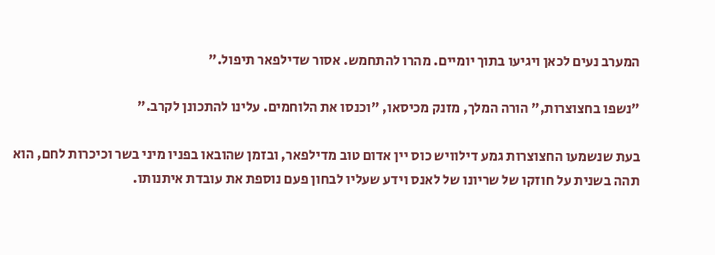המערב נעים לכאן ויגיעו בתוך יומיים. מהרו להתחמש. אסור שדילפאר תיפול."

"נשפו בחצוצרות," הורה המלך, מזנק מכיסאו, "וכנסו את הלוחמים. עלינו להתכונן לקרב."

בעת שנשמעו החצוצרות גמע דילוויש כוס יין אדום טוב מדילפאר, ובזמן שהובאו בפניו מיני בשר וכיכרות לחם, הוא תהה בשנית על חוזקו של שריונו של לאנס וידע שעליו לבחון פעם נוספת את עובדת איתנותו.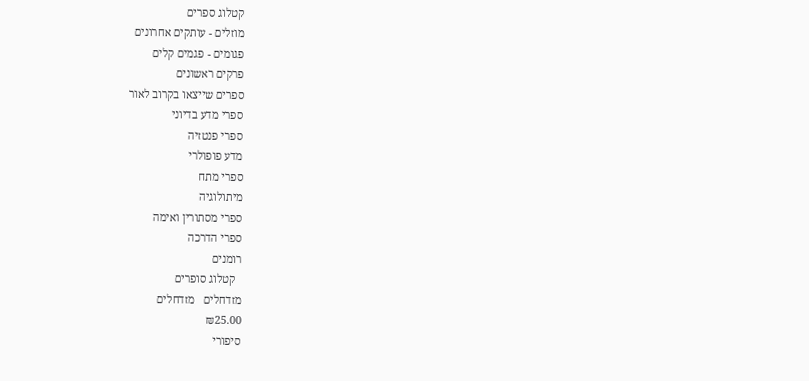קטלוג ספרים
מוזלים - עותקים אחרונים
פגומים - פגמים קלים
פרקים ראשונים
ספרים שייצאו בקרוב לאור
ספרי מדע בדיוני
ספרי פנטזיה
מדע פופולרי
ספרי מתח
מיתולוגיה
ספרי מסתורין ואימה
ספרי הדרכה
רומנים
  קטלוג סופרים
מזדחלים   מזדחלים
₪25.00
סיפורי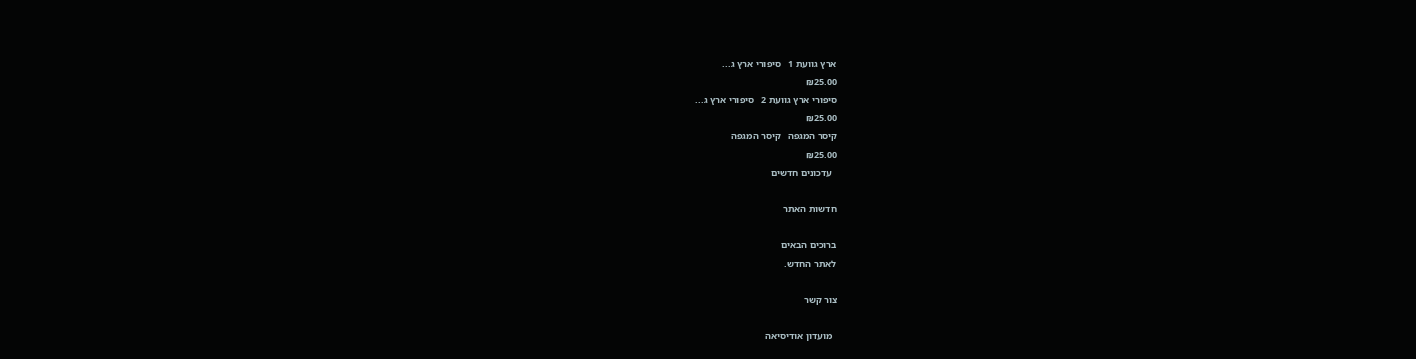ארץ גוועת 1   סיפורי ארץ ג...
₪25.00
סיפורי ארץ גוועת 2   סיפורי ארץ ג...
₪25.00
קיסר המגפה   קיסר המגפה
₪25.00
  עדכונים חדשים

חדשות האתר

ברוכים הבאים
לאתר החדש.

צור קשר

  מועדון אודיסיאה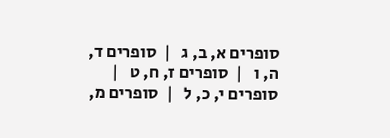סופרים א, ב, ג   |  סופרים ד, ה, ו   |  סופרים ז, ח, ט   |  סופרים י, כ, ל   |  סופרים מ,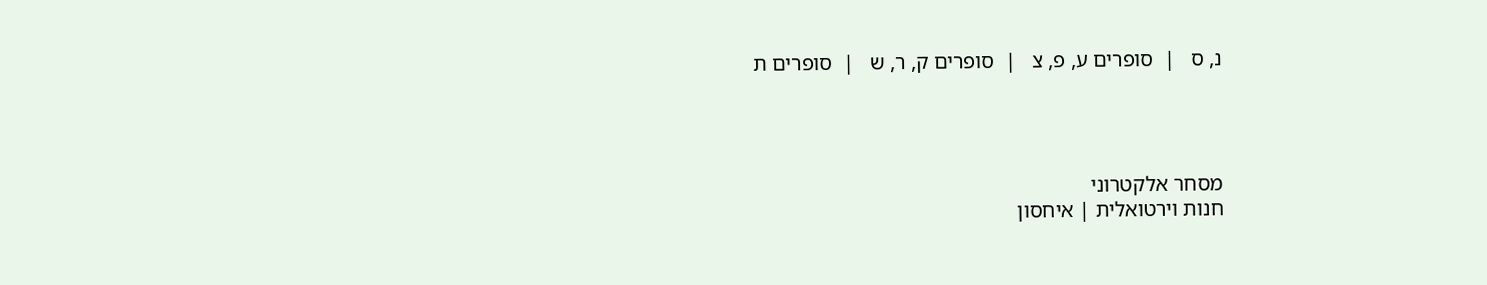נ, ס   |  סופרים ע, פ, צ   |  סופרים ק, ר, ש   |  סופרים ת




מסחר אלקטרוני
חנות וירטואלית | איחסון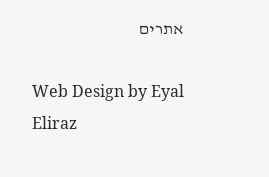אתרים

Web Design by Eyal Eliraz